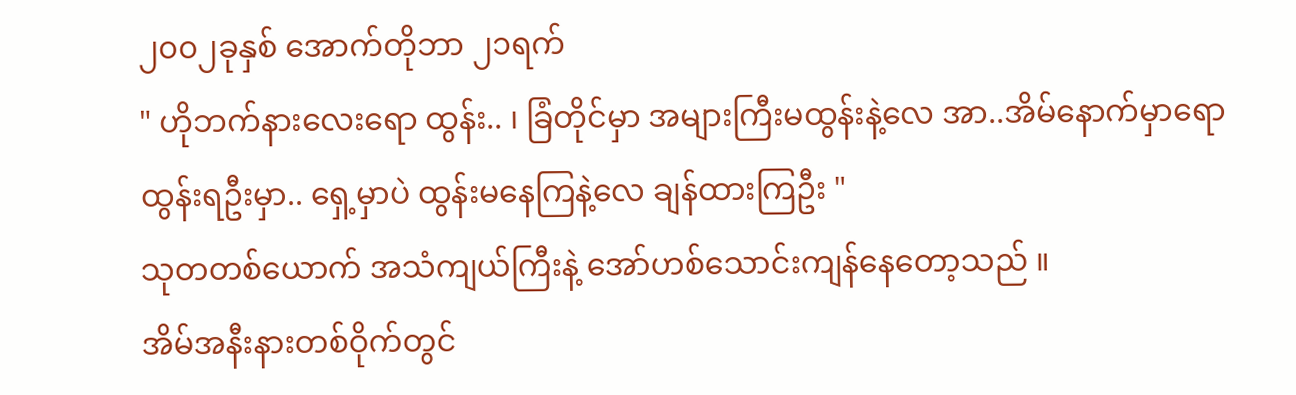၂၀၀၂ခုနှစ် အောက်တိုဘာ ၂၁ရက်
" ဟိုဘက်နားလေးရော ထွန်း.. ၊ ခြံတိုင်မှာ အများကြီးမထွန်းနဲ့လေ အာ..အိမ်နောက်မှာရော ထွန်းရဦးမှာ.. ရှေ့မှာပဲ ထွန်းမနေကြနဲ့လေ ချန်ထားကြဦး "
သုတတစ်ယောက် အသံကျယ်ကြီးနဲ့ အော်ဟစ်သောင်းကျန်နေတော့သည် ။
အိမ်အနီးနားတစ်ဝိုက်တွင်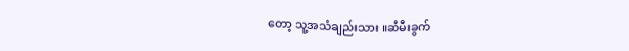တော့ သူ့အသံချည်းသား ။ဆီမီးခွက်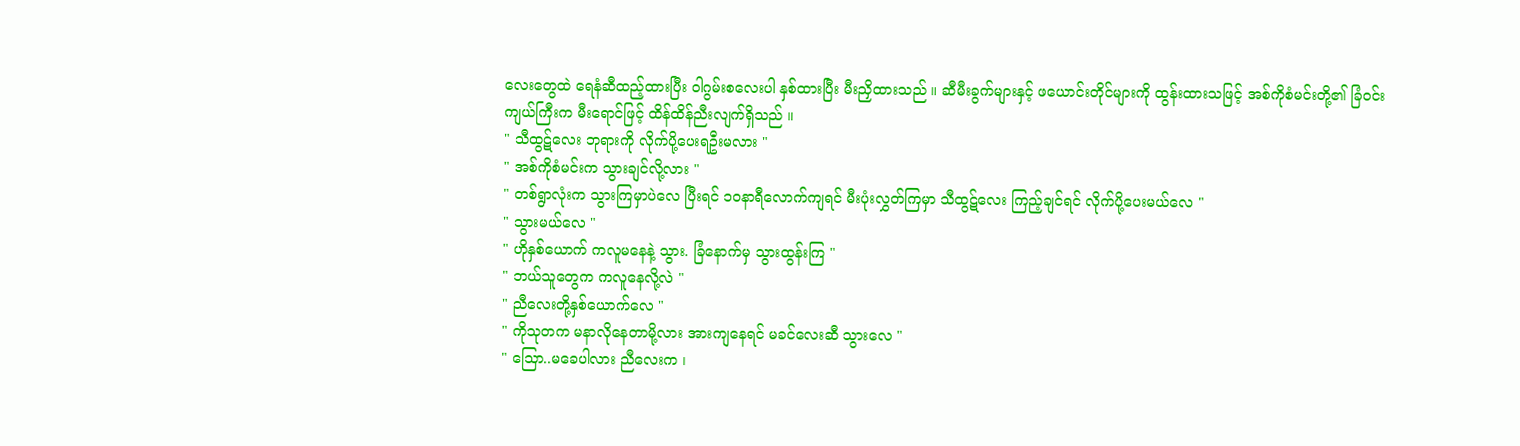လေးတွေထဲ ရေနံဆီထည့်ထားပြီး ဝါဂွမ်းစလေးပါ နှစ်ထားပြီး မီးညှိထားသည် ။ ဆီမီးခွက်များနှင့် ဖယောင်းတိုင်များကို ထွန်းထားသဖြင့် အစ်ကိုစံမင်းတို့၏ ခြံဝင်းကျယ်ကြီးက မီးရောင်ဖြင့် ထိန်ထိန်ညီးလျက်ရှိသည် ။
" သီထွဋ်လေး ဘုရားကို လိုက်ပို့ပေးရဦးမလား "
" အစ်ကိုစံမင်းက သွားချင်လို့လား "
" တစ်ရွာလုံးက သွားကြမှာပဲလေ ပြီးရင် ၁၀နာရီလောက်ကျရင် မီးပုံးလွှတ်ကြမှာ သီထွဋ်လေး ကြည့်ချင်ရင် လိုက်ပို့ပေးမယ်လေ "
" သွားမယ်လေ "
" ဟိုနှစ်ယောက် ကလူမနေနဲ့ သွား. ခြံနောက်မှ သွားထွန်းကြ "
" ဘယ်သူတွေက ကလူနေလို့လဲ "
" ညီလေးတို့နှစ်ယောက်လေ "
" ကိုသုတက မနာလိုနေတာမို့လား အားကျနေရင် မခင်လေးဆီ သွားလေ "
" သြော..မခေပါလား ညီလေးက ၊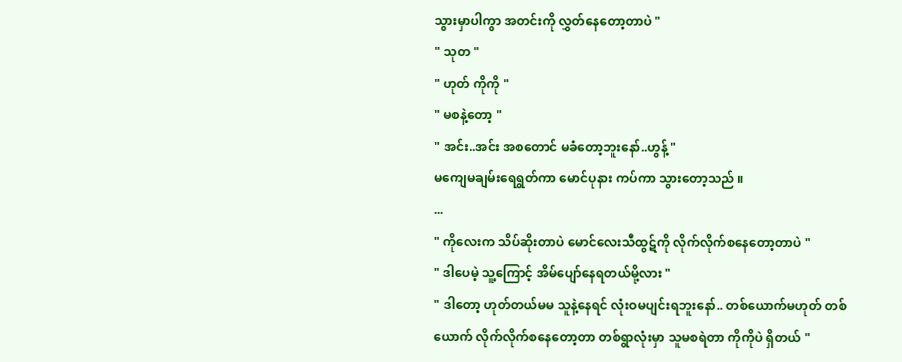သွားမှာပါကွာ အတင်းကို လွှတ်နေတော့တာပဲ "
" သုတ "
" ဟုတ် ကိုကို "
" မစနဲ့တော့ "
" အင်း..အင်း အစတောင် မခံတော့ဘူးနော်..ဟွန့် "
မကျေမချမ်းရေရွတ်ကာ မောင်ပုနား ကပ်ကာ သွားတော့သည် ။
...
" ကိုလေးက သိပ်ဆိုးတာပဲ မောင်လေးသီထွဋ်ကို လိုက်လိုက်စနေတော့တာပဲ "
" ဒါပေမဲ့ သူ့ကြောင့် အိမ်ပျော်နေရတယ်မို့လား "
" ဒါတော့ ဟုတ်တယ်မမ သူနဲ့နေရင် လုံးဝမပျင်းရဘူးနော်.. တစ်ယောက်မဟုတ် တစ်ယောက် လိုက်လိုက်စနေတော့တာ တစ်ရွာလုံးမှာ သူမစရဲတာ ကိုကိုပဲ ရှိတယ် "